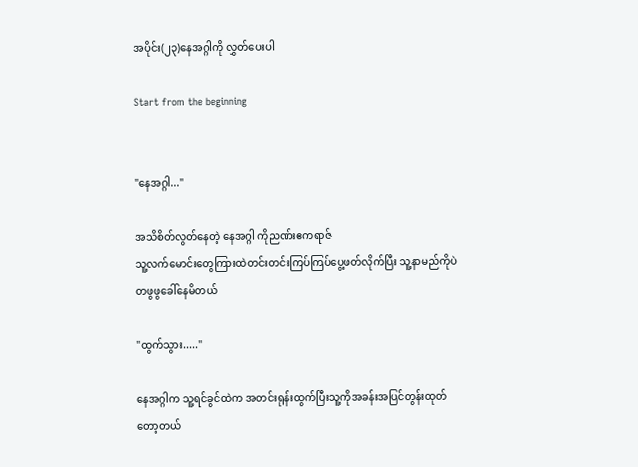အပိုင်း(၂၃)နေအဂ္ဂါကို လွှတ်ပေးပါ

Start from the beginning


"နေအဂ္ဂါ..."

အသိစိတ်လွတ်နေတဲ့ နေအဂ္ဂါ ကိုညဏ်းဧကရာဇ်
သူ့လက်မောင်းတွေကြားထဲတင်းတင်းကြပ်ကြပ်ပွေ့ဖတ်လိုက်ပြီး သူ့နာမည်ကိုပဲ တဖွဖွခေါ်နေမိတယ်

"ထွက်သွား....."

နေအဂ္ဂါက သူ့ရင်ခွင်ထဲက အတင်းရုန်းထွက်ပြီးသူ့ကိုအခန်းအပြင်တွန်းထုတ်တော့တယ်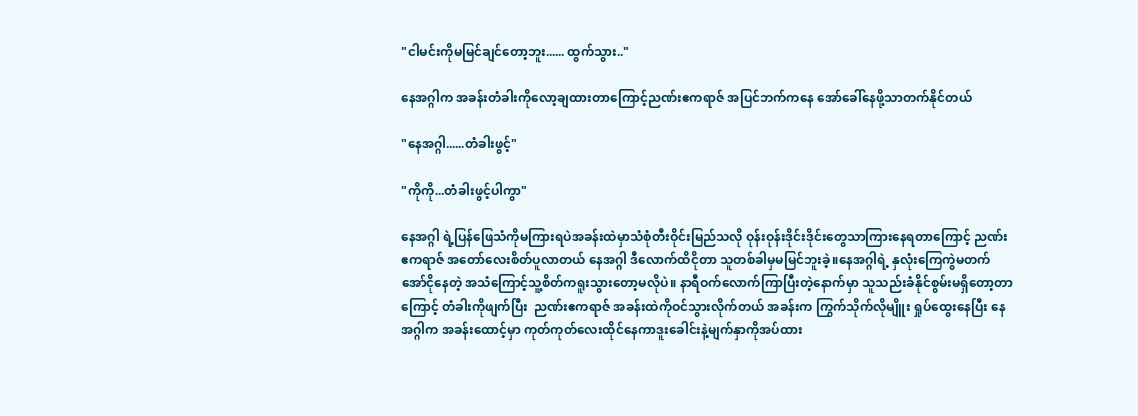"ငါမင်းကိုမမြင်ချင်တော့ဘူး...... ထွက်သွား.."

နေအဂ္ဂါက အခန်းတံခါးကိုလော့ချထားတာကြောင့်ညဏ်းဧကရာဇ် အပြင်ဘက်ကနေ အော်ခေါ်နေဖို့သာတက်နိုင်တယ်

"နေအဂ္ဂါ......တံခါးဖွင့်"

"ကိုကို...တံခါးဖွင့်ပါကွာ"

နေအဂ္ဂါ ရဲ့ပြန်ဖြေသံကိုမကြားရပဲအခန်းထဲမှာသံစုံတီးဝိုင်းမြည်သလို ဝုန်းဝုန်းဒိုင်းဒိုင်းတွေသာကြားနေရတာကြောင့် ညဏ်းဧကရာဇ် အတော်လေးစိတ်ပူလာတယ် နေအဂ္ဂါ ဒီလောက်ထိငိုတာ သူတစ်ခါမှမမြင်ဘူးခဲ့။နေအဂ္ဂါရဲ့ နှလုံးကြေကွဲမတက်အော်ငိုနေတဲ့ အသံကြောင့်သူ့စိတ်ကရူးသွားတော့မလိုပဲ။ နာရီဝက်လောက်ကြာပြီးတဲ့နောက်မှာ သူသည်းခံနိုင်စွမ်းမရှိတော့တာကြောင့် တံခါးကိုဖျက်ပြီး  ညဏ်းဧကရာဇ် အခန်းထဲကိုဝင်သွားလိုက်တယ် အခန်းက ကြွက်သိုက်လိုမျိူး ရှုပ်ထွေးနေပြီး နေအဂ္ဂါက အခန်းထောင့်မှာ ကုတ်ကုတ်လေးထိုင်နေကာဒူးခေါင်းနဲ့မျက်နှာကိုအပ်ထား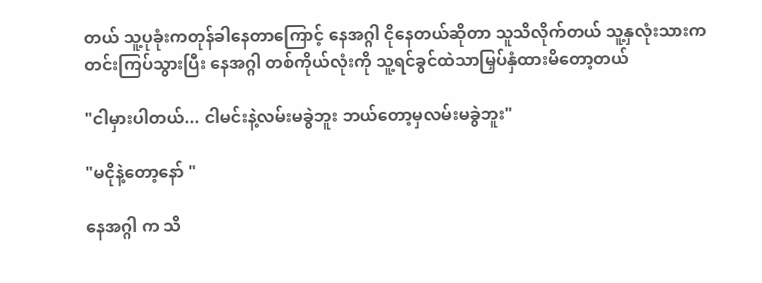တယ် သူ့ပုခုံးကတုန်ခါနေတာကြောင့် နေအဂ္ဂါ ငိုနေတယ်ဆိုတာ သူသိလိုက်တယ် သူ့နှလုံးသားကတင်းကြပ်သွားပြီး နေအဂ္ဂါ တစ်ကိုယ်လုံးကို သူ့ရင်ခွင်ထဲသာမြှပ်နှံထားမိတော့တယ်

"ငါမှားပါတယ်... ငါမင်းနဲ့လမ်းမခွဲဘူး ဘယ်တော့မှလမ်းမခွဲဘူး"

"မငိုနဲ့တော့နော် "

နေအဂ္ဂါ က သိ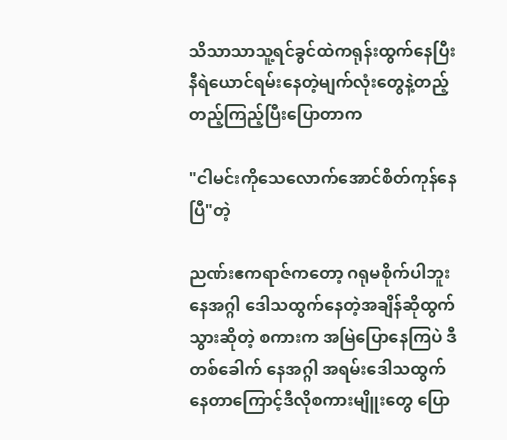သိသာသာသူ့ရင်ခွင်ထဲကရုန်းထွက်နေပြီး နီရဲယောင်ရမ်းနေတဲ့မျက်လုံးတွေနဲ့တည့်တည့်ကြည့်ပြီးပြောတာက

"ငါမင်းကိုသေလောက်အောင်စိတ်ကုန်နေပြီ"တဲ့

ညဏ်းဧကရာဇ်ကတော့ ဂရုမစိုက်ပါဘူး နေအဂ္ဂါ ဒေါသထွက်နေတဲ့အချိန်ဆိုထွက်သွားဆိုတဲ့ စကားက အမြဲပြောနေကြပဲ ဒီတစ်ခေါက် နေအဂ္ဂါ အရမ်းဒေါသထွက်နေတာကြောင့်ဒီလိုစကားမျိူးတွေ ပြော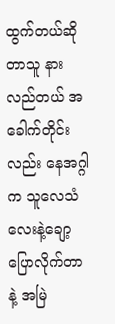ထွက်တယ်ဆိုတာသူ နားလည်တယ် အခေါက်တိုင်းလည်း နေအဂ္ဂါက သူလေသံလေးနဲ့ချော့ပြောလိုက်တာနဲ့ အမြဲ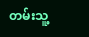တမ်းသူ့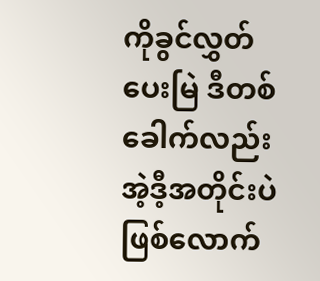ကိုခွင်လွှတ်ပေးမြဲ ဒီတစ်ခေါက်လည်း အဲ့ဒီ့အတိုင်းပဲဖြစ်လောက်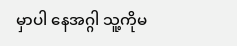မှာပါ နေအဂ္ဂါ သူ့ကိုမ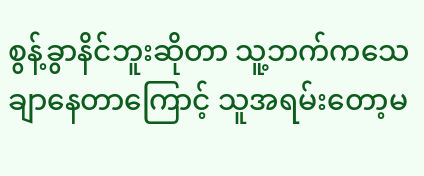စွန့်ခွာနိင်ဘူးဆိုတာ သူ့ဘက်ကသေချာနေတာကြောင့် သူအရမ်းတော့မ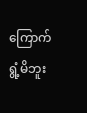ကြောက်ရွံ့မိဘူး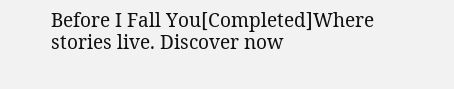Before I Fall You[Completed]Where stories live. Discover now